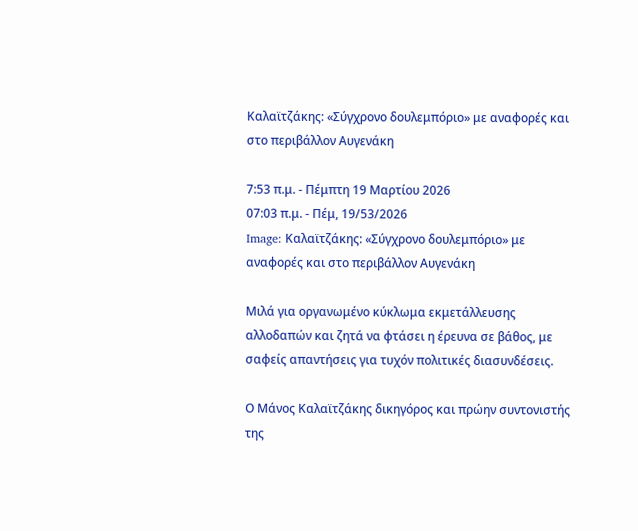Καλαϊτζάκης: «Σύγχρονο δουλεμπόριο» με αναφορές και στο περιβάλλον Αυγενάκη

7:53 π.μ. - Πέμπτη 19 Μαρτίου 2026
07:03 π.μ. - Πέμ, 19/53/2026
Image: Καλαϊτζάκης: «Σύγχρονο δουλεμπόριο» με αναφορές και στο περιβάλλον Αυγενάκη

Μιλά για οργανωμένο κύκλωμα εκμετάλλευσης αλλοδαπών και ζητά να φτάσει η έρευνα σε βάθος, με σαφείς απαντήσεις για τυχόν πολιτικές διασυνδέσεις.

Ο Μάνος Καλαϊτζάκης δικηγόρος και πρώην συντονιστής  της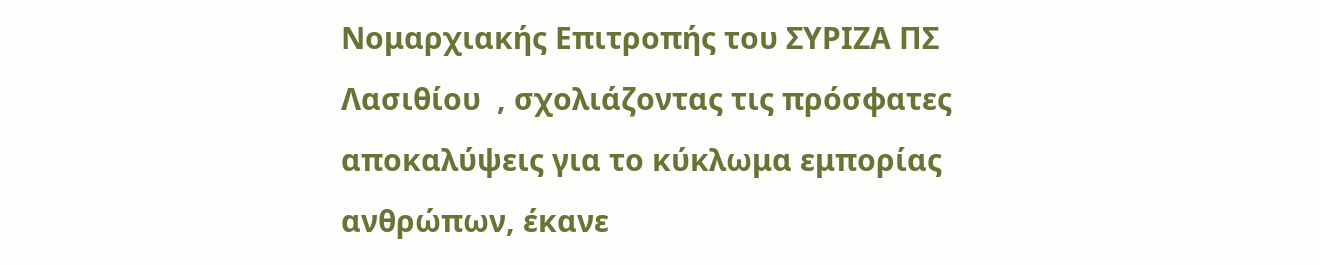Νομαρχιακής Επιτροπής του ΣΥΡΙΖΑ ΠΣ Λασιθίου  , σχολιάζοντας τις πρόσφατες αποκαλύψεις για το κύκλωμα εμπορίας ανθρώπων, έκανε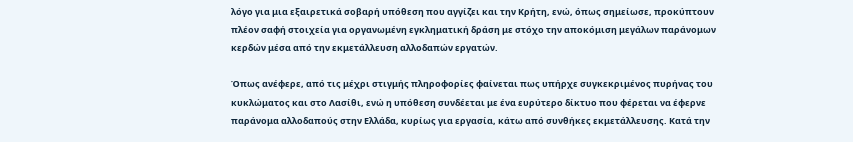λόγο για μια εξαιρετικά σοβαρή υπόθεση που αγγίζει και την Κρήτη, ενώ, όπως σημείωσε, προκύπτουν πλέον σαφή στοιχεία για οργανωμένη εγκληματική δράση με στόχο την αποκόμιση μεγάλων παράνομων κερδών μέσα από την εκμετάλλευση αλλοδαπών εργατών.

Όπως ανέφερε, από τις μέχρι στιγμής πληροφορίες φαίνεται πως υπήρχε συγκεκριμένος πυρήνας του κυκλώματος και στο Λασίθι, ενώ η υπόθεση συνδέεται με ένα ευρύτερο δίκτυο που φέρεται να έφερνε παράνομα αλλοδαπούς στην Ελλάδα, κυρίως για εργασία, κάτω από συνθήκες εκμετάλλευσης. Κατά την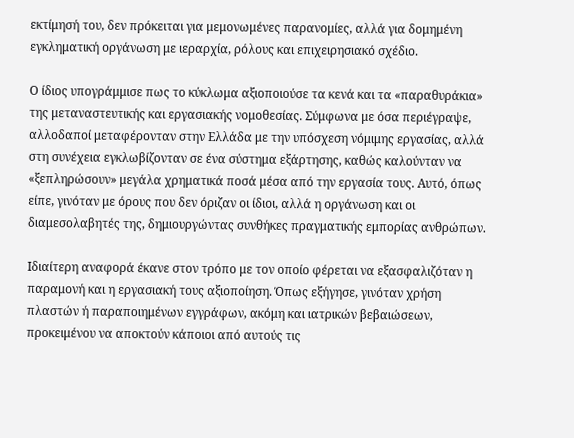εκτίμησή του, δεν πρόκειται για μεμονωμένες παρανομίες, αλλά για δομημένη εγκληματική οργάνωση με ιεραρχία, ρόλους και επιχειρησιακό σχέδιο.

Ο ίδιος υπογράμμισε πως το κύκλωμα αξιοποιούσε τα κενά και τα «παραθυράκια» της μεταναστευτικής και εργασιακής νομοθεσίας. Σύμφωνα με όσα περιέγραψε, αλλοδαποί μεταφέρονταν στην Ελλάδα με την υπόσχεση νόμιμης εργασίας, αλλά στη συνέχεια εγκλωβίζονταν σε ένα σύστημα εξάρτησης, καθώς καλούνταν να «ξεπληρώσουν» μεγάλα χρηματικά ποσά μέσα από την εργασία τους. Αυτό, όπως είπε, γινόταν με όρους που δεν όριζαν οι ίδιοι, αλλά η οργάνωση και οι διαμεσολαβητές της, δημιουργώντας συνθήκες πραγματικής εμπορίας ανθρώπων.

Ιδιαίτερη αναφορά έκανε στον τρόπο με τον οποίο φέρεται να εξασφαλιζόταν η παραμονή και η εργασιακή τους αξιοποίηση. Όπως εξήγησε, γινόταν χρήση πλαστών ή παραποιημένων εγγράφων, ακόμη και ιατρικών βεβαιώσεων, προκειμένου να αποκτούν κάποιοι από αυτούς τις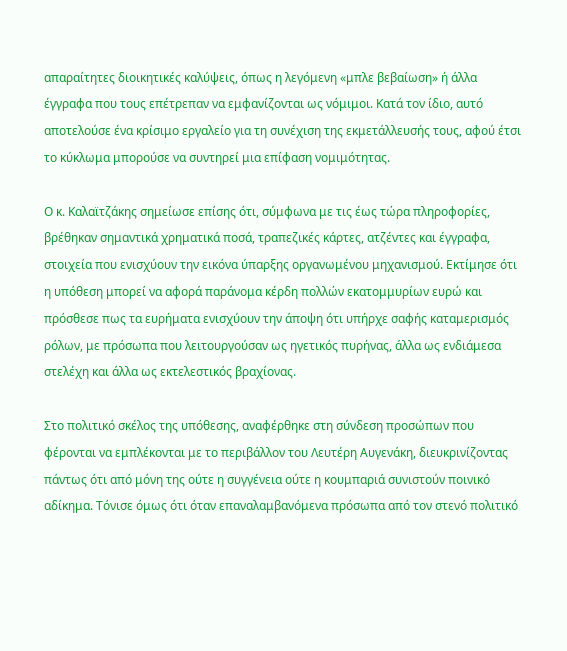απαραίτητες διοικητικές καλύψεις, όπως η λεγόμενη «μπλε βεβαίωση» ή άλλα έγγραφα που τους επέτρεπαν να εμφανίζονται ως νόμιμοι. Κατά τον ίδιο, αυτό αποτελούσε ένα κρίσιμο εργαλείο για τη συνέχιση της εκμετάλλευσής τους, αφού έτσι το κύκλωμα μπορούσε να συντηρεί μια επίφαση νομιμότητας.

Ο κ. Καλαϊτζάκης σημείωσε επίσης ότι, σύμφωνα με τις έως τώρα πληροφορίες, βρέθηκαν σημαντικά χρηματικά ποσά, τραπεζικές κάρτες, ατζέντες και έγγραφα, στοιχεία που ενισχύουν την εικόνα ύπαρξης οργανωμένου μηχανισμού. Εκτίμησε ότι η υπόθεση μπορεί να αφορά παράνομα κέρδη πολλών εκατομμυρίων ευρώ και πρόσθεσε πως τα ευρήματα ενισχύουν την άποψη ότι υπήρχε σαφής καταμερισμός ρόλων, με πρόσωπα που λειτουργούσαν ως ηγετικός πυρήνας, άλλα ως ενδιάμεσα στελέχη και άλλα ως εκτελεστικός βραχίονας.

Στο πολιτικό σκέλος της υπόθεσης, αναφέρθηκε στη σύνδεση προσώπων που φέρονται να εμπλέκονται με το περιβάλλον του Λευτέρη Αυγενάκη, διευκρινίζοντας πάντως ότι από μόνη της ούτε η συγγένεια ούτε η κουμπαριά συνιστούν ποινικό αδίκημα. Τόνισε όμως ότι όταν επαναλαμβανόμενα πρόσωπα από τον στενό πολιτικό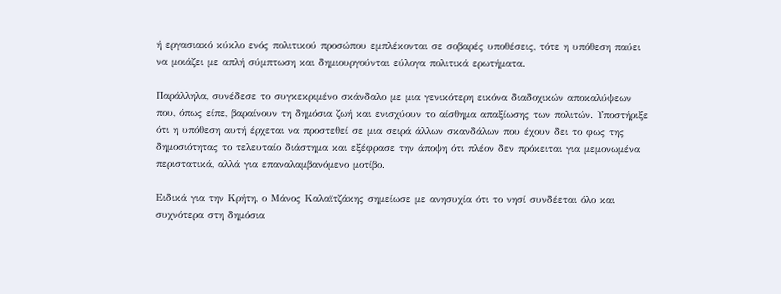ή εργασιακό κύκλο ενός πολιτικού προσώπου εμπλέκονται σε σοβαρές υποθέσεις, τότε η υπόθεση παύει να μοιάζει με απλή σύμπτωση και δημιουργούνται εύλογα πολιτικά ερωτήματα.

Παράλληλα, συνέδεσε το συγκεκριμένο σκάνδαλο με μια γενικότερη εικόνα διαδοχικών αποκαλύψεων που, όπως είπε, βαραίνουν τη δημόσια ζωή και ενισχύουν το αίσθημα απαξίωσης των πολιτών. Υποστήριξε ότι η υπόθεση αυτή έρχεται να προστεθεί σε μια σειρά άλλων σκανδάλων που έχουν δει το φως της δημοσιότητας το τελευταίο διάστημα και εξέφρασε την άποψη ότι πλέον δεν πρόκειται για μεμονωμένα περιστατικά, αλλά για επαναλαμβανόμενο μοτίβο.

Ειδικά για την Κρήτη, ο Μάνος Καλαϊτζάκης σημείωσε με ανησυχία ότι το νησί συνδέεται όλο και συχνότερα στη δημόσια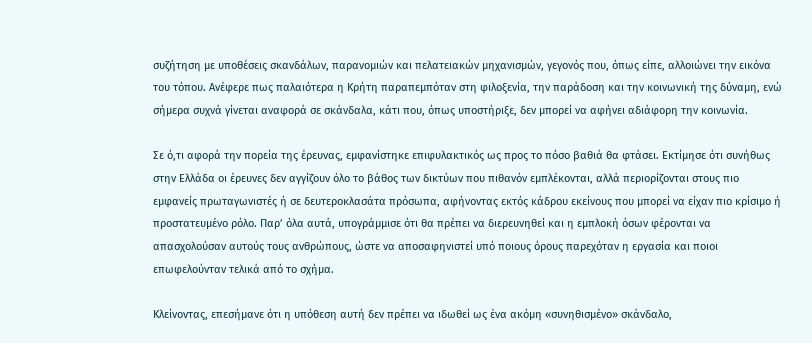συζήτηση με υποθέσεις σκανδάλων, παρανομιών και πελατειακών μηχανισμών, γεγονός που, όπως είπε, αλλοιώνει την εικόνα του τόπου. Ανέφερε πως παλαιότερα η Κρήτη παραπεμπόταν στη φιλοξενία, την παράδοση και την κοινωνική της δύναμη, ενώ σήμερα συχνά γίνεται αναφορά σε σκάνδαλα, κάτι που, όπως υποστήριξε, δεν μπορεί να αφήνει αδιάφορη την κοινωνία.

Σε ό,τι αφορά την πορεία της έρευνας, εμφανίστηκε επιφυλακτικός ως προς το πόσο βαθιά θα φτάσει. Εκτίμησε ότι συνήθως στην Ελλάδα οι έρευνες δεν αγγίζουν όλο το βάθος των δικτύων που πιθανόν εμπλέκονται, αλλά περιορίζονται στους πιο εμφανείς πρωταγωνιστές ή σε δευτεροκλασάτα πρόσωπα, αφήνοντας εκτός κάδρου εκείνους που μπορεί να είχαν πιο κρίσιμο ή προστατευμένο ρόλο. Παρ’ όλα αυτά, υπογράμμισε ότι θα πρέπει να διερευνηθεί και η εμπλοκή όσων φέρονται να απασχολούσαν αυτούς τους ανθρώπους, ώστε να αποσαφηνιστεί υπό ποιους όρους παρεχόταν η εργασία και ποιοι επωφελούνταν τελικά από το σχήμα.

Κλείνοντας, επεσήμανε ότι η υπόθεση αυτή δεν πρέπει να ιδωθεί ως ένα ακόμη «συνηθισμένο» σκάνδαλο,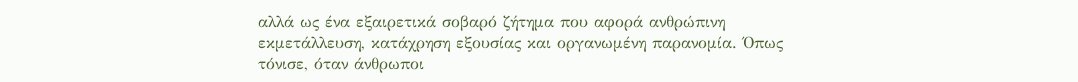αλλά ως ένα εξαιρετικά σοβαρό ζήτημα που αφορά ανθρώπινη εκμετάλλευση, κατάχρηση εξουσίας και οργανωμένη παρανομία. Όπως τόνισε, όταν άνθρωποι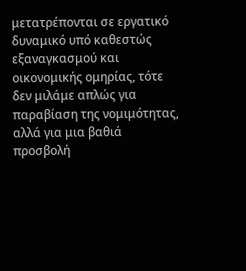μετατρέπονται σε εργατικό δυναμικό υπό καθεστώς εξαναγκασμού και οικονομικής ομηρίας, τότε δεν μιλάμε απλώς για παραβίαση της νομιμότητας, αλλά για μια βαθιά προσβολή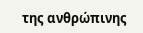της ανθρώπινης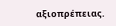αξιοπρέπειας.